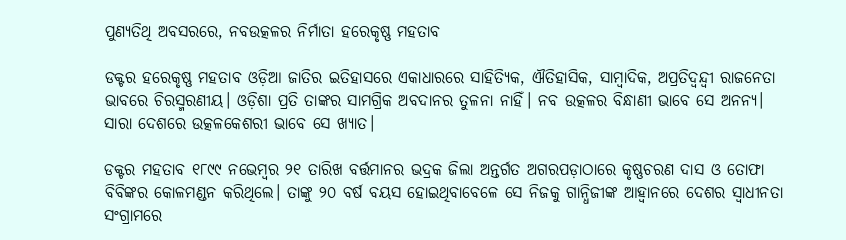ପୁଣ୍ୟତିଥି ଅବସରରେ, ନବଉତ୍କଳର ନିର୍ମାତା ହରେକୃଷ୍ଣ ମହତାବ

ଡକ୍ଟର ହରେକୃଷ୍ଣ ମହତାବ ଓଡ଼ିଆ ଜାତିର ଇତିହାସରେ ଏକାଧାରରେ ସାହିତ୍ୟିକ, ଐତିହାସିକ, ସାମ୍ବାଦିକ, ଅପ୍ରତିଦ୍ୱନ୍ଦ୍ୱୀ ରାଜନେତା  ଭାବରେ ଚିରସ୍ମରଣୀୟ। ଓଡ଼ିଶା ପ୍ରତି ତାଙ୍କର ସାମଗ୍ରିକ ଅବଦାନର ତୁଳନା ନାହିଁ। ନବ ଉତ୍କଳର ବିନ୍ଧାଣୀ ଭାବେ ସେ ଅନନ୍ୟ। ସାରା ଦେଶରେ ଉତ୍କଳକେଶରୀ ଭାବେ ସେ ଖ୍ୟାତ।

ଡକ୍ଟର ମହତାବ ୧୮୯୯ ନଭେମ୍ବର ୨୧ ତାରିଖ ବର୍ତ୍ତମାନର ଭଦ୍ରକ ଜିଲା ଅନ୍ତର୍ଗତ ଅଗରପଡ଼ାଠାରେ କୃଷ୍ଣଚରଣ ଦାସ ଓ ତୋଫା ବିବିଙ୍କର କୋଳମଣ୍ଡନ କରିଥିଲେ। ତାଙ୍କୁ ୨୦ ବର୍ଷ ବୟସ ହୋଇଥିବାବେଳେ ସେ ନିଜକୁ ଗାନ୍ଧିଜୀଙ୍କ ଆହ୍ୱାନରେ ଦେଶର ସ୍ୱାଧୀନତା ସଂଗ୍ରାମରେ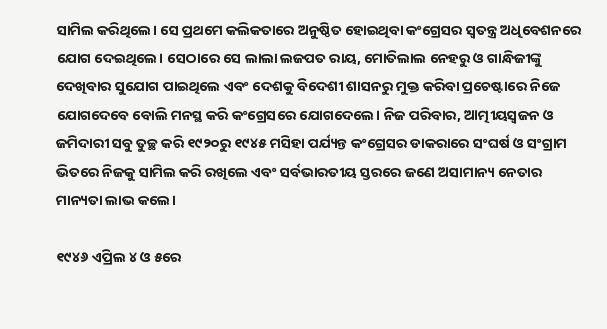ସାମିଲ କରିଥିଲେ। ସେ ପ୍ରଥମେ କଲିକତାରେ ଅନୁଷ୍ଠିତ ହୋଇଥିବା କଂଗ୍ରେସର ସ୍ୱତନ୍ତ୍ର ଅଧିବେଶନରେ ଯୋଗ ଦେଇଥିଲେ। ସେଠାରେ ସେ ଲାଲା ଲଜପତ ରାୟ, ମୋତିଲାଲ ନେହରୁ ଓ ଗାନ୍ଧିଜୀଙ୍କୁ ଦେଖିବାର ସୁଯୋଗ ପାଇଥିଲେ ଏବଂ ଦେଶକୁ ବିଦେଶୀ ଶାସନରୁ ମୁକ୍ତ କରିବା ପ୍ରଚେଷ୍ଟାରେ ନିଜେ ଯୋଗଦେବେ ବୋଲି ମନସ୍ଥ କରି କଂଗ୍ରେସରେ ଯୋଗଦେଲେ। ନିଜ ପରିବାର, ଆତ୍ମୀୟସ୍ୱଜନ ଓ ଜମିଦାରୀ ସବୁ ତୁଚ୍ଛ କରି ୧୯୨୦ରୁ ୧୯୪୫ ମସିହା ପର୍ଯ୍ୟନ୍ତ କଂଗ୍ରେସର ଡାକରାରେ ସଂଘର୍ଷ ଓ ସଂଗ୍ରାମ ଭିତରେ ନିଜକୁ ସାମିଲ କରି ରଖିଲେ ଏବଂ ସର୍ବଭାରତୀୟ ସ୍ତରରେ ଜଣେ ଅସାମାନ୍ୟ ନେତାର ମାନ୍ୟତା ଲାଭ କଲେ।

୧୯୪୬ ଏପ୍ରିଲ ୪ ଓ ୫ରେ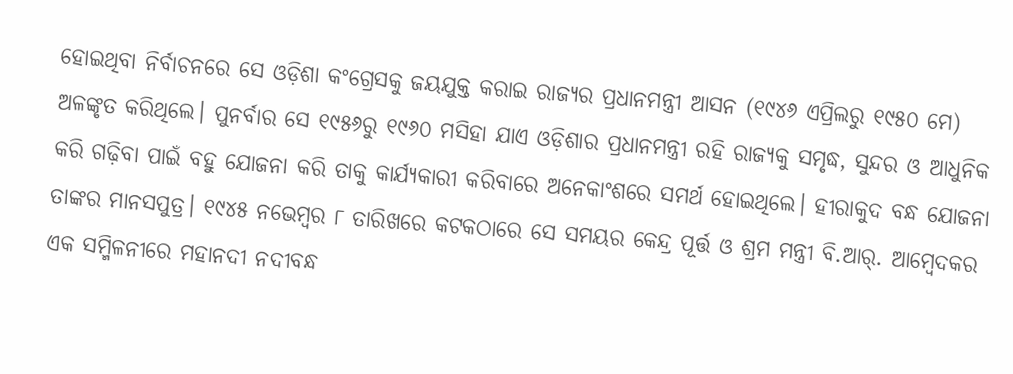ହୋଇଥିବା ନିର୍ବାଚନରେ ସେ ଓଡ଼ିଶା କଂଗ୍ରେସକୁ ଜୟଯୁକ୍ତ କରାଇ ରାଜ୍ୟର ପ୍ରଧାନମନ୍ତ୍ରୀ ଆସନ (୧୯୪୬ ଏପ୍ରିଲରୁ ୧୯୫୦ ମେ) ଅଳଙ୍କୃତ କରିଥିଲେ। ପୁନର୍ବାର ସେ ୧୯୫୬ରୁ ୧୯୬୦ ମସିହା ଯାଏ ଓଡ଼ିଶାର ପ୍ରଧାନମନ୍ତ୍ରୀ ରହି ରାଜ୍ୟକୁ ସମୃଦ୍ଧ, ସୁନ୍ଦର ଓ ଆଧୁନିକ କରି ଗଢ଼ିବା ପାଇଁ ବହୁ ଯୋଜନା କରି ତାକୁ କାର୍ଯ୍ୟକାରୀ କରିବାରେ ଅନେକାଂଶରେ ସମର୍ଥ ହୋଇଥିଲେ। ହୀରାକୁଦ ବନ୍ଧ ଯୋଜନା ତାଙ୍କର ମାନସପୁତ୍ର। ୧୯୪୫ ନଭେମ୍ବର ୮ ତାରିଖରେ କଟକଠାରେ ସେ ସମୟର କେନ୍ଦ୍ର ପୂର୍ତ୍ତ ଓ ଶ୍ରମ ମନ୍ତ୍ରୀ ବି.ଆର୍‍. ଆମ୍ବେଦକର ଏକ ସମ୍ମିଳନୀରେ ମହାନଦୀ ନଦୀବନ୍ଧ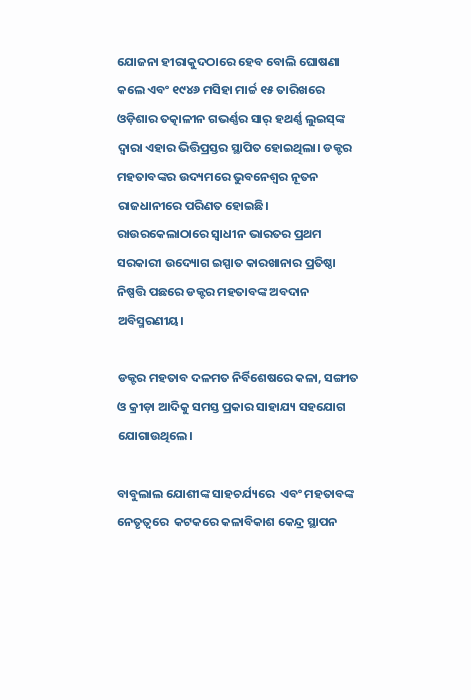ଯୋଜନା ହୀରାକୁଦଠାରେ ହେବ ବୋଲି ଘୋଷଣା କଲେ ଏବଂ ୧୯୪୬ ମସିହା ମାର୍ଚ୍ଚ ୧୫ ତାରିଖରେ ଓଡ଼ିଶାର ତତ୍କାଳୀନ ଗଭର୍ଣ୍ଣର ସାର୍‍ ହଥର୍ଣ୍ଣ ଲୁଇସ୍‍ଙ୍କ ଦ୍ୱାରା ଏହାର ଭିତ୍ତିପ୍ରସ୍ତର ସ୍ଥାପିତ ହୋଇଥିଲା। ଡକ୍ଟର ମହତାବଙ୍କର ଉଦ୍ୟମରେ ଭୁବନେଶ୍ୱର ନୂତନ ରାଜଧାନୀରେ ପରିଣତ ହୋଇଛି। ରାଉରକେଲାଠାରେ ସ୍ୱାଧୀନ ଭାରତର ପ୍ରଥମ ସରକାରୀ ଉଦ୍ୟୋଗ ଇସ୍ପାତ କାରଖାନାର ପ୍ରତିଷ୍ଠା ନିଷ୍ପତ୍ତି ପଛରେ ଡକ୍ଟର ମହତାବଙ୍କ ଅବଦାନ ଅବିସ୍ମରଣୀୟ।

ଡକ୍ଟର ମହତାବ ଦଳମତ ନିର୍ବିଶେଷରେ କଳା, ସଙ୍ଗୀତ ଓ କ୍ରୀଡ଼ା ଆଦିକୁ ସମସ୍ତ ପ୍ରକାର ସାହାଯ୍ୟ ସହଯୋଗ ଯୋଗାଉଥିଲେ।

ବାବୁଲାଲ ଯୋଶୀଙ୍କ ସାହଚର୍ଯ୍ୟରେ  ଏବଂ ମହତାବଙ୍କ ନେତୃତ୍ବରେ  କଟକରେ କଳାବିକାଶ କେନ୍ଦ୍ର ସ୍ଥାପନ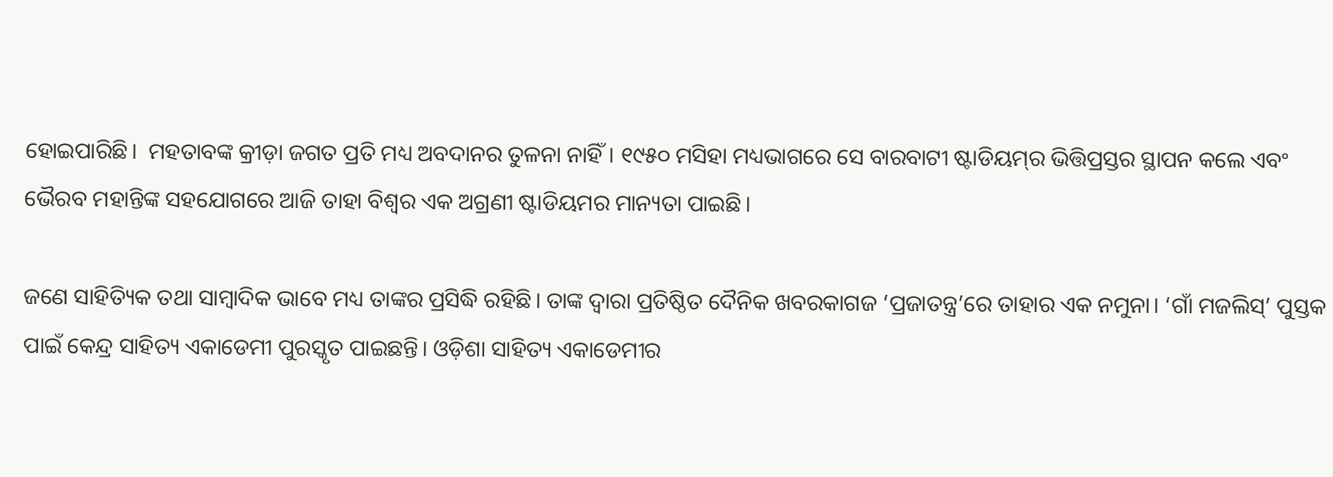ହୋଇପାରିଛି।  ମହତାବଙ୍କ କ୍ରୀଡ଼ା ଜଗତ ପ୍ରତି ମଧ୍ୟ ଅବଦାନର ତୁଳନା ନାହିଁ। ୧୯୫୦ ମସିହା ମଧ୍ୟଭାଗରେ ସେ ବାରବାଟୀ ଷ୍ଟାଡିୟମ୍‍ର ଭିତ୍ତିପ୍ରସ୍ତର ସ୍ଥାପନ କଲେ ଏବଂ ଭୈରବ ମହାନ୍ତିଙ୍କ ସହଯୋଗରେ ଆଜି ତାହା ବିଶ୍ବର ଏକ ଅଗ୍ରଣୀ ଷ୍ଟାଡିୟମର ମାନ୍ୟତା ପାଇଛି।

ଜଣେ ସାହିତ୍ୟିକ ତଥା ସାମ୍ବାଦିକ ଭାବେ ମଧ୍ୟ ତାଙ୍କର ପ୍ରସିଦ୍ଧି ରହିଛି। ତାଙ୍କ ଦ୍ୱାରା ପ୍ରତିଷ୍ଠିତ ଦୈନିକ ଖବରକାଗଜ ‘ପ୍ରଜାତନ୍ତ୍ର’ରେ ତାହାର ଏକ ନମୁନା। ‘ଗାଁ ମଜଲିସ୍‍’ ପୁସ୍ତକ ପାଇଁ କେନ୍ଦ୍ର ସାହିତ୍ୟ ଏକାଡେମୀ ପୁରସ୍କୃତ ପାଇଛନ୍ତି। ଓଡ଼ିଶା ସାହିତ୍ୟ ଏକାଡେମୀର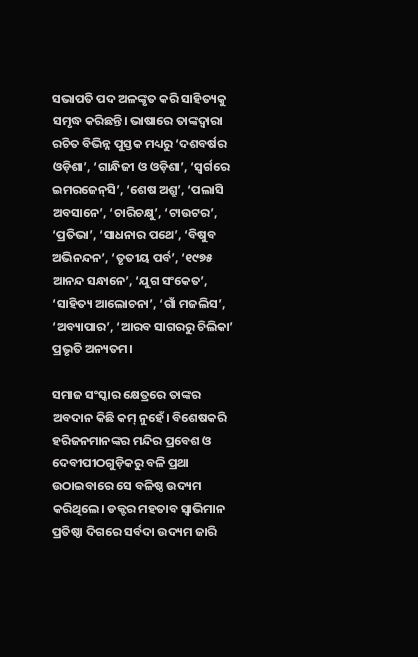ସଭାପତି ପଦ ଅଳଙ୍କୃତ କରି ସାହିତ୍ୟକୁ ସମୃଦ୍ଧ କରିଛନ୍ତି। ଭାଷାରେ ତାଙ୍କଦ୍ୱାରା ରଚିତ ବିଭିନ୍ନ ପୁସ୍ତକ ମଧ୍ୟରୁ ‘ଦଶବର୍ଷର ଓଡ଼ିଶା’, ‘ଗାନ୍ଧିଜୀ ଓ ଓଡ଼ିଶା’, ‘ସ୍ୱର୍ଗରେ ଇମରଜେନ୍‍ସି’, ‘ଶେଷ ଅଶ୍ରୁ’, ‘ପଲାସି ଅବସାନେ’, ‘ଚାରିଚକ୍ଷୁ’, ‘ଟାଉଟର’, ‘ପ୍ରତିଭା’, ‘ସାଧନାର ପଥେ’, ‘ବିଷୁବ ଅଭିନନ୍ଦନ’, ‘ତୃତୀୟ ପର୍ବ’, ‘୧୯୭୫ ଆନନ୍ଦ ସନ୍ଧାନେ’, ‘ଯୁଗ ସଂକେତ’, ‘ସାହିତ୍ୟ ଆଲୋଚନା’, ‘ଗାଁ ମଜଲିସ’, ‘ଅବ୍ୟାପାର’, ‘ଆରବ ସାଗରରୁ ଚିଲିକା’ ପ୍ରଭୃତି ଅନ୍ୟତମ।

ସମାଜ ସଂସ୍କାର କ୍ଷେତ୍ରରେ ତାଙ୍କର ଅବଦାନ କିଛି କମ୍‍ ନୁହେଁ। ବିଶେଷକରି ହରିଜନମାନଙ୍କର ମନ୍ଦିର ପ୍ରବେଶ ଓ ଦେବୀପୀଠଗୁଡ଼ିକରୁ ବଳି ପ୍ରଥା ଉଠାଇବାରେ ସେ ବଳିଷ୍ଠ ଉଦ୍ୟମ କରିଥିଲେ। ଡକ୍ଟର ମହତାବ ସ୍ୱାଭିମାନ ପ୍ରତିଷ୍ଠା ଦିଗରେ ସର୍ବଦା ଉଦ୍ୟମ ଜାରି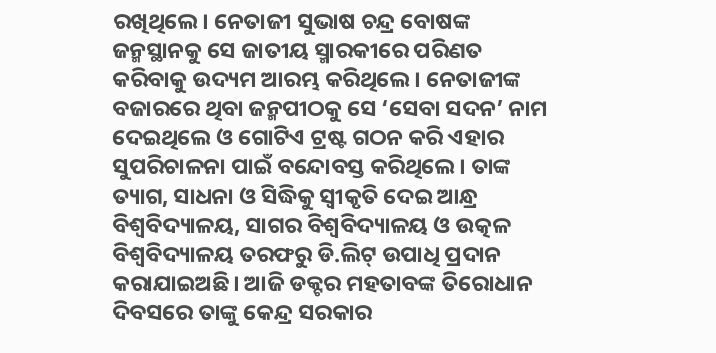ରଖିଥିଲେ। ନେତାଜୀ ସୁଭାଷ ଚନ୍ଦ୍ର ବୋଷଙ୍କ ଜନ୍ମସ୍ଥାନକୁ ସେ ଜାତୀୟ ସ୍ମାରକୀରେ ପରିଣତ କରିବାକୁ ଉଦ୍ୟମ ଆରମ୍ଭ କରିଥିଲେ। ନେତାଜୀଙ୍କ ବଜାରରେ ଥିବା ଜନ୍ମପୀଠକୁ ସେ ‘ସେବା ସଦନ’ ନାମ ଦେଇଥିଲେ ଓ ଗୋଟିଏ ଟ୍ରଷ୍ଟ ଗଠନ କରି ଏହାର ସୁପରିଚାଳନା ପାଇଁ ବନ୍ଦୋବସ୍ତ କରିଥିଲେ। ତାଙ୍କ ତ୍ୟାଗ, ସାଧନା ଓ ସିଦ୍ଧିକୁ ସ୍ବୀକୃତି ଦେଇ ଆନ୍ଧ୍ର ବିଶ୍ୱବିଦ୍ୟାଳୟ, ସାଗର ବିଶ୍ୱବିଦ୍ୟାଳୟ ଓ ଉତ୍କଳ ବିଶ୍ୱବିଦ୍ୟାଳୟ ତରଫରୁ ଡି.ଲିଟ୍‍ ଉପାଧି ପ୍ରଦାନ କରାଯାଇଅଛି। ଆଜି ଡକ୍ଟର ମହତାବଙ୍କ ତିରୋଧାନ ଦିବସରେ ତାଙ୍କୁ କେନ୍ଦ୍ର ସରକାର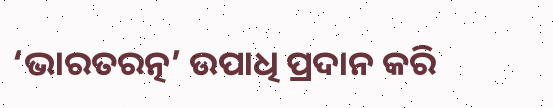‘ଭାରତରତ୍ନ’ ଉପାଧି ପ୍ରଦାନ କରି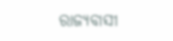ରାଜ୍ୟବାସୀ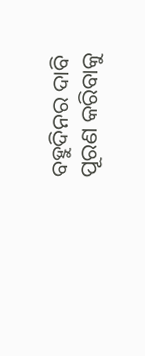ବହୁଦିନର ଦାବି ପୂରଣ କରିବାକୁ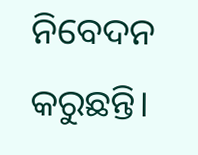ନିବେଦନ କରୁଛନ୍ତି।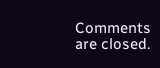Comments are closed.